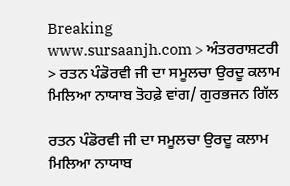Breaking
www.sursaanjh.com > ਅੰਤਰਰਾਸ਼ਟਰੀ > ਰਤਨ ਪੰਡੋਰਵੀ ਜੀ ਦਾ ਸਮੂਲਚਾ ਉਰਦੂ ਕਲਾਮ ਮਿਲਿਆ ਨਾਯਾਬ ਤੋਹਫ਼ੇ ਵਾਂਗ/ ਗੁਰਭਜਨ ਗਿੱਲ

ਰਤਨ ਪੰਡੋਰਵੀ ਜੀ ਦਾ ਸਮੂਲਚਾ ਉਰਦੂ ਕਲਾਮ ਮਿਲਿਆ ਨਾਯਾਬ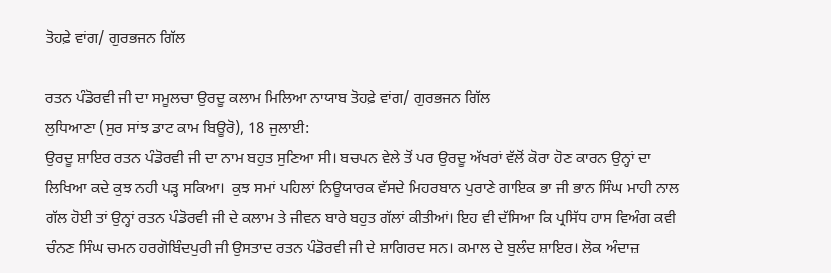ਤੋਹਫ਼ੇ ਵਾਂਗ/ ਗੁਰਭਜਨ ਗਿੱਲ

ਰਤਨ ਪੰਡੋਰਵੀ ਜੀ ਦਾ ਸਮੂਲਚਾ ਉਰਦੂ ਕਲਾਮ ਮਿਲਿਆ ਨਾਯਾਬ ਤੋਹਫ਼ੇ ਵਾਂਗ/ ਗੁਰਭਜਨ ਗਿੱਲ
ਲੁਧਿਆਣਾ (ਸੁਰ ਸਾਂਝ ਡਾਟ ਕਾਮ ਬਿਊਰੋ), 18 ਜੁਲਾਈ:
ਉਰਦੂ ਸ਼ਾਇਰ ਰਤਨ ਪੰਡੋਰਵੀ ਜੀ ਦਾ ਨਾਮ ਬਹੁਤ ਸੁਣਿਆ ਸੀ। ਬਚਪਨ ਵੇਲੇ ਤੋਂ ਪਰ ਉਰਦੂ ਅੱਖਰਾਂ ਵੱਲੋਂ ਕੋਰਾ ਹੋਣ ਕਾਰਨ ਉਨ੍ਹਾਂ ਦਾ ਲਿਖਿਆ ਕਦੇ ਕੁਝ ਨਹੀ ਪੜ੍ਹ ਸਕਿਆ।  ਕੁਝ ਸਮਾਂ ਪਹਿਲਾਂ ਨਿਊਯਾਰਕ ਵੱਸਦੇ ਮਿਹਰਬਾਨ ਪੁਰਾਣੇ ਗਾਇਕ ਭਾ ਜੀ ਭਾਨ ਸਿੰਘ ਮਾਹੀ ਨਾਲ ਗੱਲ ਹੋਈ ਤਾਂ ਉਨ੍ਹਾਂ ਰਤਨ ਪੰਡੋਰਵੀ ਜੀ ਦੇ ਕਲਾਮ ਤੇ ਜੀਵਨ ਬਾਰੇ ਬਹੁਤ ਗੱਲਾਂ ਕੀਤੀਆਂ। ਇਹ ਵੀ ਦੱਸਿਆ ਕਿ ਪ੍ਰਸਿੱਧ ਹਾਸ ਵਿਅੰਗ ਕਵੀ ਚੰਨਣ ਸਿੰਘ ਚਮਨ ਹਰਗੋਬਿੰਦਪੁਰੀ ਜੀ ਉਸਤਾਦ ਰਤਨ ਪੰਡੋਰਵੀ ਜੀ ਦੇ ਸ਼ਾਗਿਰਦ ਸਨ। ਕਮਾਲ ਦੇ ਬੁਲੰਦ ਸ਼ਾਇਰ। ਲੋਕ ਅੰਦਾਜ਼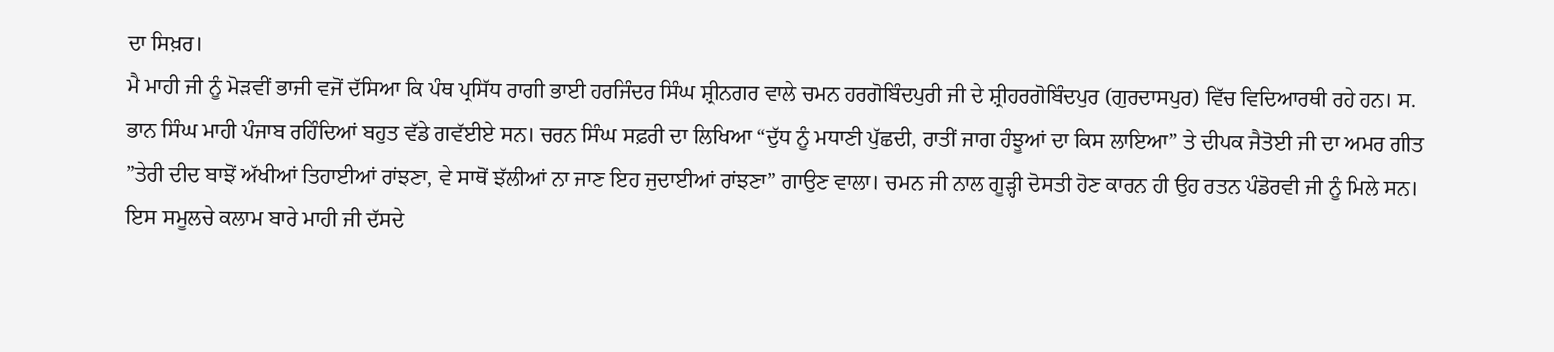ਦਾ ਸਿਖ਼ਰ।
ਮੈ ਮਾਹੀ ਜੀ ਨੂੰ ਮੋੜਵੀਂ ਭਾਜੀ ਵਜੋਂ ਦੱਸਿਆ ਕਿ ਪੰਥ ਪ੍ਰਸਿੱਧ ਰਾਗੀ ਭਾਈ ਹਰਜਿੰਦਰ ਸਿੰਘ ਸ਼੍ਰੀਨਗਰ ਵਾਲੇ ਚਮਨ ਹਰਗੋਬਿੰਦਪੁਰੀ ਜੀ ਦੇ ਸ਼੍ਰੀਹਰਗੋਬਿੰਦਪੁਰ (ਗੁਰਦਾਸਪੁਰ) ਵਿੱਚ ਵਿਦਿਆਰਥੀ ਰਹੇ ਹਨ। ਸ. ਭਾਨ ਸਿੰਘ ਮਾਹੀ ਪੰਜਾਬ ਰਹਿੰਦਿਆਂ ਬਹੁਤ ਵੱਡੇ ਗਵੱਈਏ ਸਨ। ਚਰਨ ਸਿੰਘ ਸਫ਼ਰੀ ਦਾ ਲਿਖਿਆ “ਦੁੱਧ ਨੂੰ ਮਧਾਣੀ ਪੁੱਛਦੀ, ਰਾਤੀਂ ਜਾਗ ਹੰਝੂਆਂ ਦਾ ਕਿਸ ਲਾਇਆ” ਤੇ ਦੀਪਕ ਜੈਤੋਈ ਜੀ ਦਾ ਅਮਰ ਗੀਤ ”ਤੇਰੀ ਦੀਦ ਬਾਝੋਂ ਅੱਖੀਆਂ ਤਿਹਾਈਆਂ ਰਾਂਝਣਾ, ਵੇ ਸਾਥੋਂ ਝੱਲੀਆਂ ਨਾ ਜਾਣ ਇਹ ਜੁਦਾਈਆਂ ਰਾਂਝਣਾ” ਗਾਉਣ ਵਾਲਾ। ਚਮਨ ਜੀ ਨਾਲ ਗੂੜ੍ਹੀ ਦੋਸਤੀ ਹੋਣ ਕਾਰਨ ਹੀ ਉਹ ਰਤਨ ਪੰਡੋਰਵੀ ਜੀ ਨੂੰ ਮਿਲੇ ਸਨ। ਇਸ ਸਮੂਲਚੇ ਕਲਾਮ ਬਾਰੇ ਮਾਹੀ ਜੀ ਦੱਸਦੇ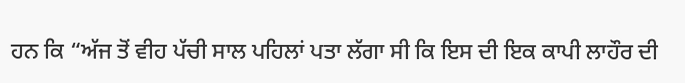ਹਨ ਕਿ “ਅੱਜ ਤੋਂ ਵੀਹ ਪੱਚੀ ਸਾਲ ਪਹਿਲਾਂ ਪਤਾ ਲੱਗਾ ਸੀ ਕਿ ਇਸ ਦੀ ਇਕ ਕਾਪੀ ਲਾਹੌਰ ਦੀ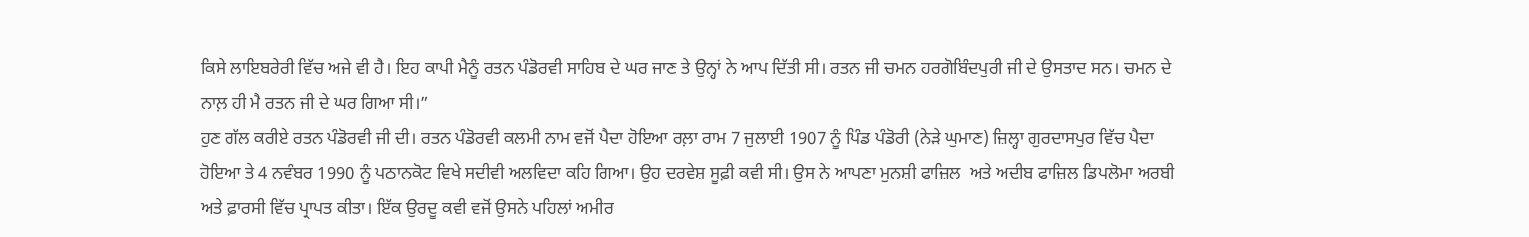ਕਿਸੇ ਲਾਇਬਰੇਰੀ ਵਿੱਚ ਅਜੇ ਵੀ ਹੈ। ਇਹ ਕਾਪੀ ਮੈਨੂੰ ਰਤਨ ਪੰਡੋਰਵੀ ਸਾਹਿਬ ਦੇ ਘਰ ਜਾਣ ਤੇ ਉਨ੍ਹਾਂ ਨੇ ਆਪ ਦਿੱਤੀ ਸੀ। ਰਤਨ ਜੀ ਚਮਨ ਹਰਗੋਬਿੰਦਪੁਰੀ ਜੀ ਦੇ ਉਸਤਾਦ ਸਨ। ਚਮਨ ਦੇ ਨਾਲ਼ ਹੀ ਮੈ ਰਤਨ ਜੀ ਦੇ ਘਰ ਗਿਆ ਸੀ।”
ਹੁਣ ਗੱਲ ਕਰੀਏ ਰਤਨ ਪੰਡੋਰਵੀ ਜੀ ਦੀ। ਰਤਨ ਪੰਡੋਰਵੀ ਕਲਮੀ ਨਾਮ ਵਜੋਂ ਪੈਦਾ ਹੋਇਆ ਰਲ਼ਾ ਰਾਮ 7 ਜੁਲਾਈ 1907 ਨੂੰ ਪਿੰਡ ਪੰਡੋਰੀ (ਨੇੜੇ ਘੁਮਾਣ) ਜ਼ਿਲ੍ਹਾ ਗੁਰਦਾਸਪੁਰ ਵਿੱਚ ਪੈਦਾ ਹੋਇਆ ਤੇ 4 ਨਵੰਬਰ 1990 ਨੂੰ ਪਠਾਨਕੋਟ ਵਿਖੇ ਸਦੀਵੀ ਅਲਵਿਦਾ ਕਹਿ ਗਿਆ। ਉਹ ਦਰਵੇਸ਼ ਸੂਫ਼ੀ ਕਵੀ ਸੀ। ਉਸ ਨੇ ਆਪਣਾ ਮੁਨਸ਼ੀ ਫਾਜ਼ਿਲ  ਅਤੇ ਅਦੀਬ ਫਾਜ਼ਿਲ ਡਿਪਲੋਮਾ ਅਰਬੀ ਅਤੇ ਫ਼ਾਰਸੀ ਵਿੱਚ ਪ੍ਰਾਪਤ ਕੀਤਾ। ਇੱਕ ਉਰਦੂ ਕਵੀ ਵਜੋਂ ਉਸਨੇ ਪਹਿਲਾਂ ਅਮੀਰ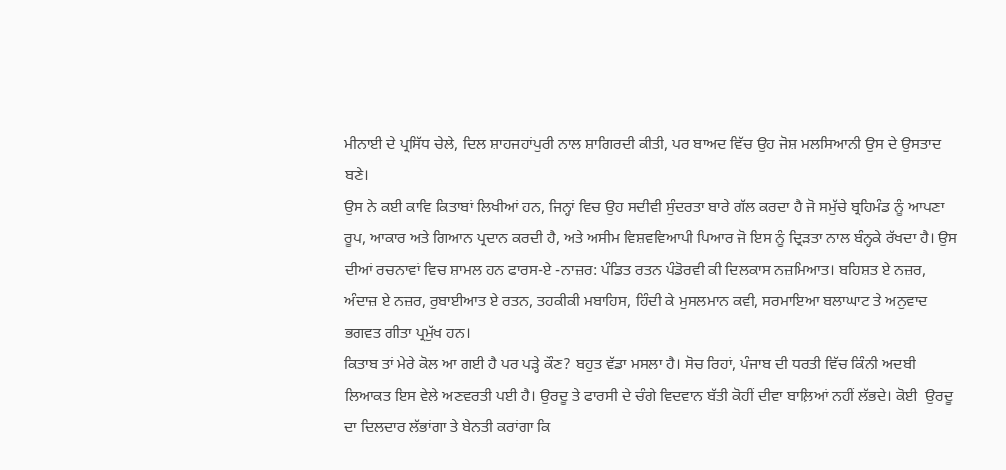ਮੀਨਾਈ ਦੇ ਪ੍ਰਸਿੱਧ ਚੇਲੇ, ਦਿਲ ਸ਼ਾਹਜਹਾਂਪੁਰੀ ਨਾਲ ਸ਼ਾਗਿਰਦੀ ਕੀਤੀ, ਪਰ ਬਾਅਦ ਵਿੱਚ ਉਹ ਜੋਸ਼ ਮਲਸਿਆਨੀ ਉਸ ਦੇ ਉਸਤਾਦ ਬਣੇ।
ਉਸ ਨੇ ਕਈ ਕਾਵਿ ਕਿਤਾਬਾਂ ਲਿਖੀਆਂ ਹਨ, ਜਿਨ੍ਹਾਂ ਵਿਚ ਉਹ ਸਦੀਵੀ ਸੁੰਦਰਤਾ ਬਾਰੇ ਗੱਲ ਕਰਦਾ ਹੈ ਜੋ ਸਮੁੱਚੇ ਬ੍ਰਹਿਮੰਡ ਨੂੰ ਆਪਣਾ ਰੂਪ, ਆਕਾਰ ਅਤੇ ਗਿਆਨ ਪ੍ਰਦਾਨ ਕਰਦੀ ਹੈ, ਅਤੇ ਅਸੀਮ ਵਿਸ਼ਵਵਿਆਪੀ ਪਿਆਰ ਜੋ ਇਸ ਨੂੰ ਦ੍ਰਿੜਤਾ ਨਾਲ ਬੰਨ੍ਹਕੇ ਰੱਖਦਾ ਹੈ। ਉਸ ਦੀਆਂ ਰਚਨਾਵਾਂ ਵਿਚ ਸ਼ਾਮਲ ਹਨ ਫਾਰਸ-ਏ -ਨਾਜ਼ਰ: ਪੰਡਿਤ ਰਤਨ ਪੰਡੋਰਵੀ ਕੀ ਦਿਲਕਾਸ ਨਜ਼ਮਿਆਤ। ਬਹਿਸ਼ਤ ਏ ਨਜ਼ਰ, ਅੰਦਾਜ਼ ਏ ਨਜ਼ਰ, ਰੁਬਾਈਆਤ ਏ ਰਤਨ, ਤਹਕੀਕੀ ਮਬਾਹਿਸ, ਹਿੰਦੀ ਕੇ ਮੁਸਲਮਾਨ ਕਵੀ, ਸਰਮਾਇਆ ਬਲਾਘਾਟ ਤੇ ਅਨੁਵਾਦ ਭਗਵਤ ਗੀਤਾ ਪ੍ਰਮੁੱਖ ਹਨ।
ਕਿਤਾਬ ਤਾਂ ਮੇਰੇ ਕੋਲ ਆ ਗਈ ਹੈ ਪਰ ਪੜ੍ਹੇ ਕੌਣ? ਬਹੁਤ ਵੱਡਾ ਮਸਲਾ ਹੈ। ਸੋਚ ਰਿਹਾਂ, ਪੰਜਾਬ ਦੀ ਧਰਤੀ ਵਿੱਚ ਕਿੰਨੀ ਅਦਬੀ ਲਿਆਕਤ ਇਸ ਵੇਲੇ ਅਣਵਰਤੀ ਪਈ ਹੈ। ਉਰਦੂ ਤੇ ਫਾਰਸੀ ਦੇ ਚੰਗੇ ਵਿਦਵਾਨ ਬੱਤੀ ਕੋਹੀਂ ਦੀਵਾ ਬਾਲ਼ਿਆਂ ਨਹੀਂ ਲੱਭਦੇ। ਕੋਈ  ਉਰਦੂ ਦਾ ਦਿਲਦਾਰ ਲੱਭਾਂਗਾ ਤੇ ਬੇਨਤੀ ਕਰਾਂਗਾ ਕਿ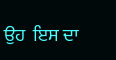ਉਹ  ਇਸ ਦਾ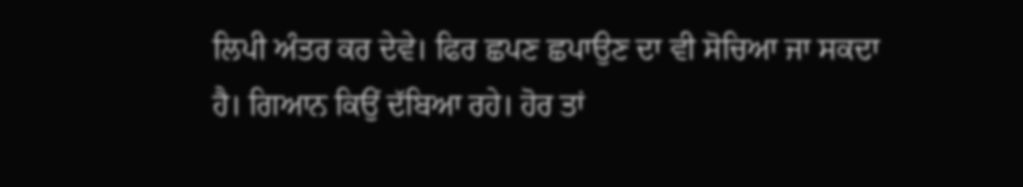ਲਿਪੀ ਅੰਤਰ ਕਰ ਦੇਵੇ। ਫਿਰ ਛਪਣ ਛਪਾਉਣ ਦਾ ਵੀ ਸੋਚਿਆ ਜਾ ਸਕਦਾ ਹੈ। ਗਿਆਨ ਕਿਉਂ ਦੱਬਿਆ ਰਹੇ। ਹੋਰ ਤਾਂ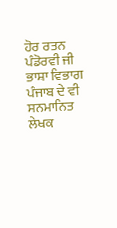ਹੋਰ ਰਤਨ ਪੰਡੋਰਵੀ ਜੀ ਭਾਸ਼ਾ ਵਿਭਾਗ ਪੰਜਾਬ ਦੇ ਵੀ ਸਨਮਾਨਿਤ ਲੇਖਕ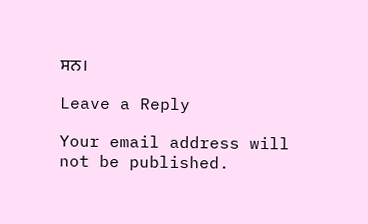ਸਨ।

Leave a Reply

Your email address will not be published.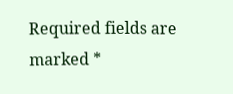Required fields are marked *